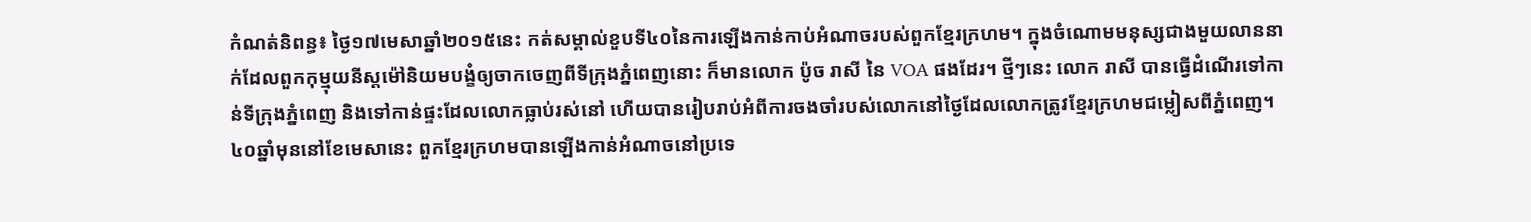កំណត់និពន្ធ៖ ថ្ងៃ១៧មេសាឆ្នាំ២០១៥នេះ កត់សម្គាល់ខួបទី៤០នៃការឡើងកាន់កាប់អំណាចរបស់ពួកខ្មែរក្រហម។ ក្នុងចំណោមមនុស្សជាងមួយលាននាក់ដែលពួកកុម្មុយនីស្តម៉ៅនិយមបង្ខំឲ្យចាកចេញពីទីក្រុងភ្នំពេញនោះ ក៏មានលោក ប៉ូច រាសី នៃ VOA ផងដែរ។ ថ្មីៗនេះ លោក រាសី បានធ្វើដំណើរទៅកាន់ទីក្រុងភ្នំពេញ និងទៅកាន់ផ្ទះដែលលោកធ្លាប់រស់នៅ ហើយបានរៀបរាប់អំពីការចងចាំរបស់លោកនៅថ្ងៃដែលលោកត្រូវខ្មែរក្រហមជម្លៀសពីភ្នំពេញ។
៤០ឆ្នាំមុននៅខែមេសានេះ ពួកខ្មែរក្រហមបានឡើងកាន់អំណាចនៅប្រទេ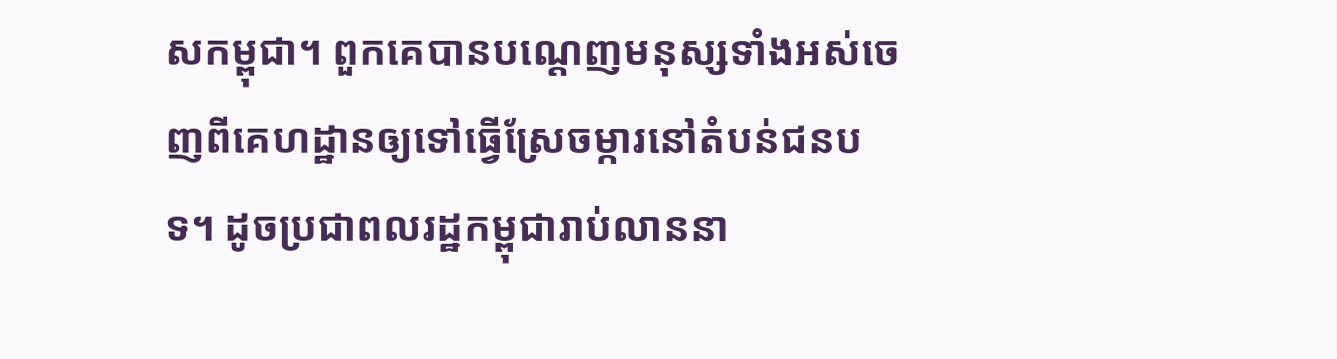សកម្ពុជា។ ពួកគេបានបណ្តេញមនុស្សទាំងអស់ចេញពីគេហដ្ឋានឲ្យទៅធ្វើស្រែចម្ការនៅតំបន់ជនបទ។ ដូចប្រជាពលរដ្ឋកម្ពុជារាប់លាននា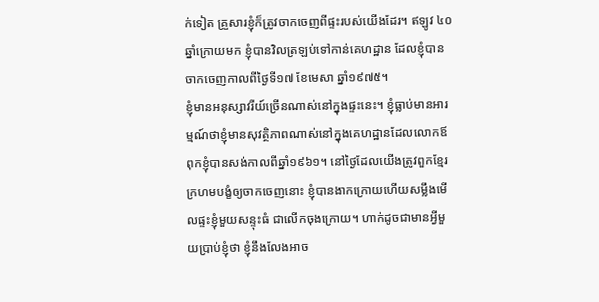ក់ទៀត គ្រួសារខ្ញុំក៏ត្រូវចាកចេញពីផ្ទះរបស់យើងដែរ។ ឥឡូវ ៤០ឆ្នាំក្រោយមក ខ្ញុំបានវិលត្រឡប់ទៅកាន់គេហដ្ឋាន ដែលខ្ញុំបានចាកចេញកាលពីថ្ងៃទី១៧ ខែមេសា ឆ្នាំ១៩៧៥។
ខ្ញុំមានអនុស្សាវរីយ៍ច្រើនណាស់នៅក្នុងផ្ទះនេះ។ ខ្ញុំធ្លាប់មានអារម្មណ៍ថាខ្ញុំមានសុវត្ថិភាពណាស់នៅក្នុងគេហដ្ឋានដែលលោកឪពុកខ្ញុំបានសង់កាលពីឆ្នាំ១៩៦១។ នៅថ្ងៃដែលយើងត្រូវពួកខ្មែរក្រហមបង្ខំឲ្យចាកចេញនោះ ខ្ញុំបានងាកក្រោយហើយសម្លឹងមើលផ្ទះខ្ញុំមួយសន្ទុះធំ ជាលើកចុងក្រោយ។ ហាក់ដូចជាមានអ្វីមួយប្រាប់ខ្ញុំថា ខ្ញុំនឹងលែងអាច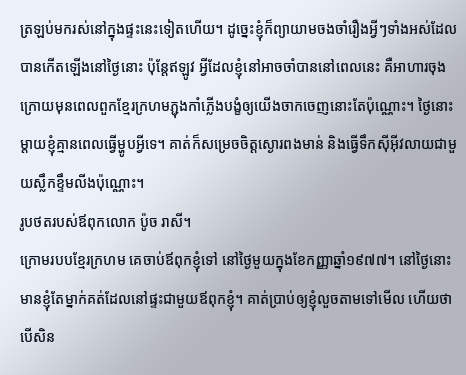ត្រឡប់មករស់នៅក្នុងផ្ទះនេះទៀតហើយ។ ដូច្នេះខ្ញុំក៏ព្យាយាមចងចាំរឿងអ្វីៗទាំងអស់ដែលបានកើតឡើងនៅថ្ងៃនោះ ប៉ុន្តែឥឡូវ អ្វីដែលខ្ញុំនៅអាចចាំបាននៅពេលនេះ គឺអាហារចុងក្រោយមុនពេលពួកខ្មែរក្រហមភ្ជុងកាំភ្លើងបង្ខំឲ្យយើងចាកចេញនោះតែប៉ុណ្ណោះ។ ថ្ងៃនោះម្តាយខ្ញុំគ្មានពេលធ្វើម្ហូបអ្វីទេ។ គាត់ក៏សម្រេចចិត្តស្ងោរពងមាន់ និងធ្វើទឹកស៊ីអ៊ីវលាយជាមួយស្លឹកខ្ទឹមលីងប៉ុណ្ណោះ។
រូបថតរបស់ឪពុកលោក ប៉ូច រាសី។
ក្រោមរបបខ្មែរក្រហម គេចាប់ឪពុកខ្ញុំទៅ នៅថ្ងៃមួយក្នុងខែកញ្ញាឆ្នាំ១៩៧៧។ នៅថ្ងៃនោះមានខ្ញុំតែម្នាក់គត់ដែលនៅផ្ទះជាមួយឪពុកខ្ញុំ។ គាត់ប្រាប់ឲ្យខ្ញុំលួចតាមទៅមើល ហើយថាបើសិន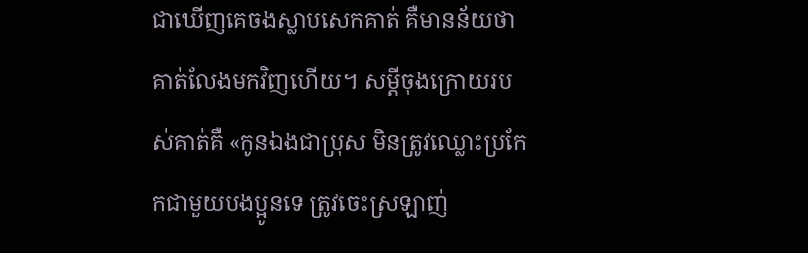ជាឃើញគេចងស្លាបសេកគាត់ គឺមានន័យថាគាត់លែងមកវិញហើយ។ សម្តីចុងក្រោយរបស់គាត់គឺ «កូនឯងជាប្រុស មិនត្រូវឈ្លោះប្រកែកជាមួយបងប្អូនទេ ត្រូវចេះស្រឡាញ់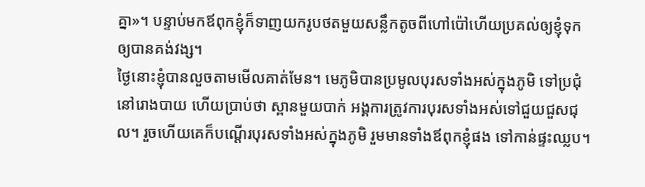គ្នា»។ បន្ទាប់មកឪពុកខ្ញុំក៏ទាញយករូបថតមួយសន្លឹកតូចពីហៅប៉ៅហើយប្រគល់ឲ្យខ្ញុំទុកឲ្យបានគង់វង្ស។
ថ្ងៃនោះខ្ញុំបានលួចតាមមើលគាត់មែន។ មេភូមិបានប្រមូលបុរសទាំងអស់ក្នុងភូមិ ទៅប្រជុំនៅរោងបាយ ហើយប្រាប់ថា ស្ពានមួយបាក់ អង្គការត្រូវការបុរសទាំងអស់ទៅជួយជួសជុល។ រួចហើយគេក៏បណ្តើរបុរសទាំងអស់ក្នុងភូមិ រួមមានទាំងឪពុកខ្ញុំផង ទៅកាន់ផ្ទះឈ្លប។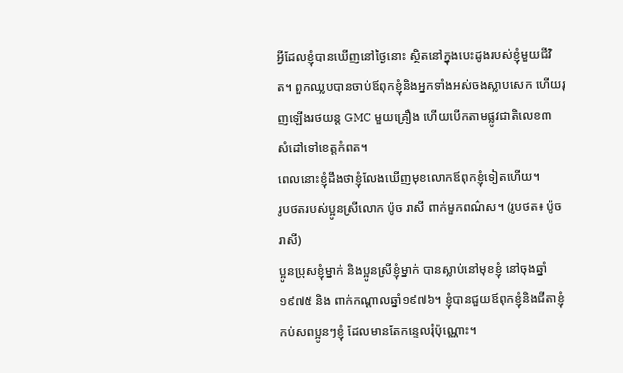អ្វីដែលខ្ញុំបានឃើញនៅថ្ងៃនោះ ស្ថិតនៅក្នុងបេះដូងរបស់ខ្ញុំមួយជីវិត។ ពួកឈ្លបបានចាប់ឪពុកខ្ញុំនិងអ្នកទាំងអស់ចងស្លាបសេក ហើយរុញឡើងរថយន្ត GMC មួយគ្រឿង ហើយបើកតាមផ្លូវជាតិលេខ៣ សំដៅទៅខេត្តកំពត។
ពេលនោះខ្ញុំដឹងថាខ្ញុំលែងឃើញមុខលោកឪពុកខ្ញុំទៀតហើយ។
រូបថតរបស់ប្អូនស្រីលោក ប៉ូច រាសី ពាក់មួកពណ៌ស។ (រូបថត៖ ប៉ូច រាសី)
ប្អូនប្រុសខ្ញុំម្នាក់ និងប្អូនស្រីខ្ញុំម្នាក់ បានស្លាប់នៅមុខខ្ញុំ នៅចុងឆ្នាំ១៩៧៥ និង ពាក់កណ្តាលឆ្នាំ១៩៧៦។ ខ្ញុំបានជួយឪពុកខ្ញុំនិងជីតាខ្ញុំ កប់សពប្អូនៗខ្ញុំ ដែលមានតែកន្ទេលរុំប៉ុណ្ណោះ។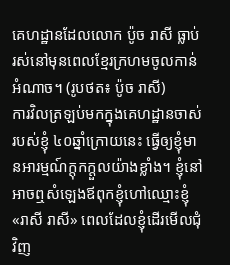គេហដ្ឋានដែលលោក ប៉ូច រាសី ធ្លាប់រស់នៅមុនពេលខ្មែរក្រហមចូលកាន់អំណាច។ (រូបថត៖ ប៉ូច រាសី)
ការវិលត្រឡប់មកក្នុងគេហដ្ឋានចាស់របស់ខ្ញុំ ៤០ឆ្នាំក្រោយនេះ ធ្វើឲ្យខ្ញុំមានអារម្មណ៍ក្តុកក្តួលយ៉ាងខ្លាំង។ ខ្ញុំនៅអាចឮសំឡេងឪពុកខ្ញុំហៅឈ្មោះខ្ញុំ «រាសី រាសី» ពេលដែលខ្ញុំដើរមើលជុំវិញ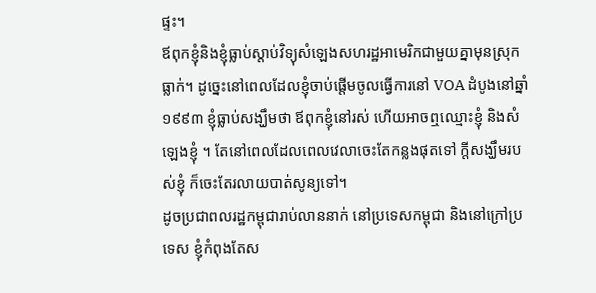ផ្ទះ។
ឪពុកខ្ញុំនិងខ្ញុំធ្លាប់ស្តាប់វិទ្យុសំឡេងសហរដ្ឋអាមេរិកជាមួយគ្នាមុនស្រុកធ្លាក់។ ដូច្នេះនៅពេលដែលខ្ញុំចាប់ផ្តើមចូលធ្វើការនៅ VOA ដំបូងនៅឆ្នាំ ១៩៩៣ ខ្ញុំធ្លាប់សង្ឃឹមថា ឪពុកខ្ញុំនៅរស់ ហើយអាចឮឈ្មោះខ្ញុំ និងសំឡេងខ្ញុំ ។ តែនៅពេលដែលពេលវេលាចេះតែកន្លងផុតទៅ ក្តីសង្ឃឹមរបស់ខ្ញុំ ក៏ចេះតែរលាយបាត់សូន្យទៅ។
ដូចប្រជាពលរដ្ឋកម្ពុជារាប់លាននាក់ នៅប្រទេសកម្ពុជា និងនៅក្រៅប្រទេស ខ្ញុំកំពុងតែស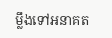ម្លឹងទៅអនាគត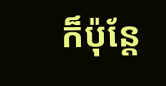ក៏ប៉ុន្តែ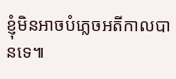ខ្ញុំមិនអាចបំភ្លេចអតីកាលបានទេ៕